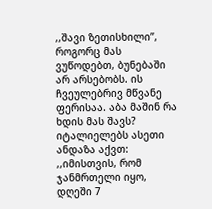,,შავი ზეთისხილი”, როგორც მას ვუწოდებთ, ბუნებაში არ არსებობს. ის ჩვეულებრივ მწვანე ფერისაა. აბა მაშინ რა ხდის მას შავს?
იტალიელებს ასეთი ანდაზა აქვთ: ,,იმისთვის, რომ ჯანმრთელი იყო, დღეში 7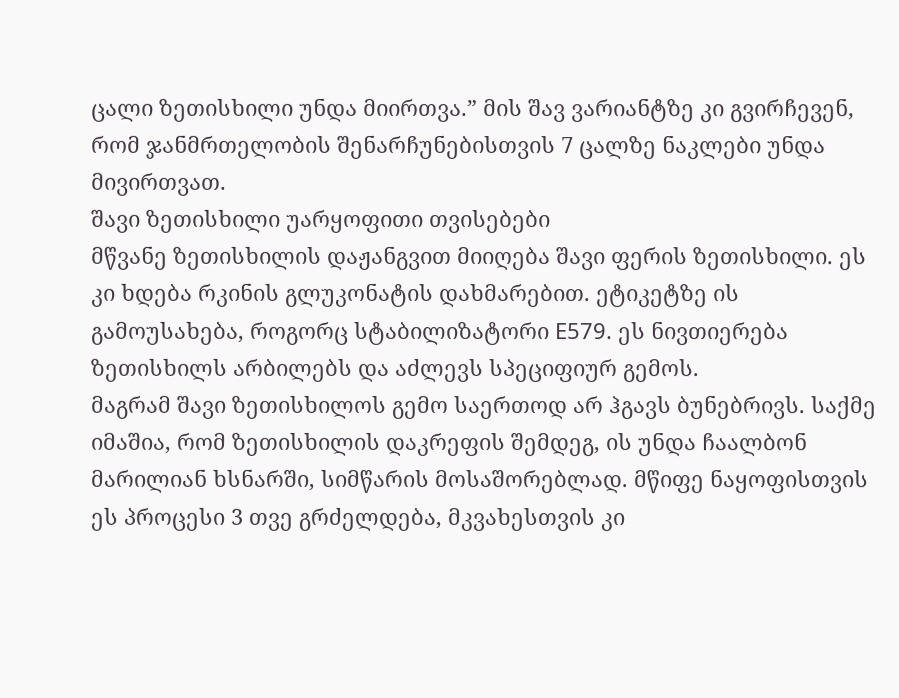ცალი ზეთისხილი უნდა მიირთვა.” მის შავ ვარიანტზე კი გვირჩევენ, რომ ჯანმრთელობის შენარჩუნებისთვის 7 ცალზე ნაკლები უნდა მივირთვათ.
შავი ზეთისხილი უარყოფითი თვისებები
მწვანე ზეთისხილის დაჟანგვით მიიღება შავი ფერის ზეთისხილი. ეს კი ხდება რკინის გლუკონატის დახმარებით. ეტიკეტზე ის გამოუსახება, როგორც სტაბილიზატორი E579. ეს ნივთიერება ზეთისხილს არბილებს და აძლევს სპეციფიურ გემოს.
მაგრამ შავი ზეთისხილოს გემო საერთოდ არ ჰგავს ბუნებრივს. საქმე იმაშია, რომ ზეთისხილის დაკრეფის შემდეგ, ის უნდა ჩაალბონ მარილიან ხსნარში, სიმწარის მოსაშორებლად. მწიფე ნაყოფისთვის ეს პროცესი 3 თვე გრძელდება, მკვახესთვის კი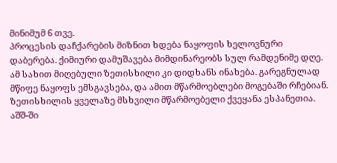მინიმუმ 6 თვე.
პროცესის დაჩქარების მიზნით ხდება ნაყოფის ხელოვნური დაბერება. ქიმიური დამუშავება მიმდინარეობს სულ რამდენიმე დღე. ამ სახით მიღებული ზეთისხილი კი დიდხანს ინახება. გარეგნულად მწიფე ნაყოფს ემსგავსება, და ამით მწარმოებლები მოგებაში რჩებიან.
ზეთისხილის ყველაზე მსხვილი მწარმოებელი ქვეყანა ესპანეთია. აშშ-ში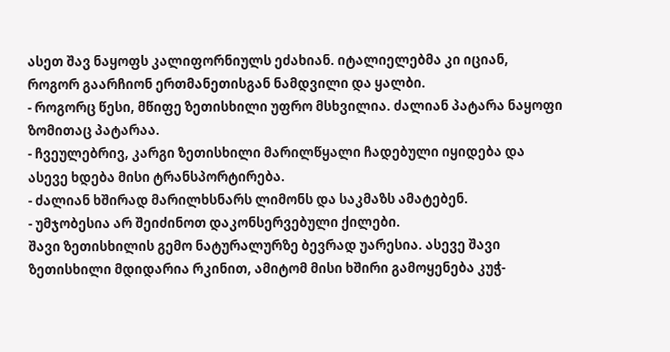ასეთ შავ ნაყოფს კალიფორნიულს ეძახიან. იტალიელებმა კი იციან, როგორ გაარჩიონ ერთმანეთისგან ნამდვილი და ყალბი.
- როგორც წესი, მწიფე ზეთისხილი უფრო მსხვილია. ძალიან პატარა ნაყოფი ზომითაც პატარაა.
- ჩვეულებრივ, კარგი ზეთისხილი მარილწყალი ჩადებული იყიდება და ასევე ხდება მისი ტრანსპორტირება.
- ძალიან ხშირად მარილხსნარს ლიმონს და საკმაზს ამატებენ.
- უმჯობესია არ შეიძინოთ დაკონსერვებული ქილები.
შავი ზეთისხილის გემო ნატურალურზე ბევრად უარესია. ასევე შავი ზეთისხილი მდიდარია რკინით, ამიტომ მისი ხშირი გამოყენება კუჭ-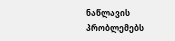ნაწლავის პრობლემებს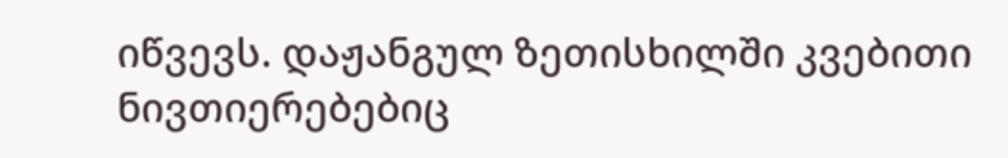იწვევს. დაჟანგულ ზეთისხილში კვებითი ნივთიერებებიც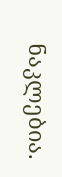ნაკლებია.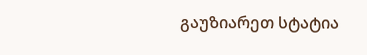გაუზიარეთ სტატია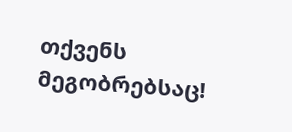თქვენს მეგობრებსაც!